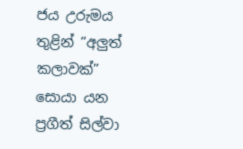ජය උරුමය තුළින් “අලුත් කලාවක්” සොයා යන ප්‍රගීත් සිල්වා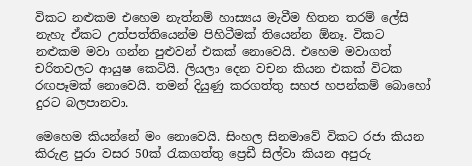විකට නළුකම එහෙම නැත්නම් හාස්‍යය මැවීම හිතන තරම් ලේසි නැහැ ඒකට උත්පත්තියෙන්ම පිහිටීමක් තියෙන්න ඕනෑ. විකට නළුකම මවා ගන්න පුළුවන් එකක් නොවෙයි. එහෙම මවාගත් චරිතවලට ආයුෂ කෙටියි. ලියලා දෙන වචන කියන එකක් විටක රඟපෑමක් නොවෙයි. තමන් දියුණු කරගත්තු සහජ හපන්කම් බොහෝ දුරට බලපානවා.

මෙහෙම කියන්නේ මං නොවෙයි. සිංහල සිනමාවේ විකට රජා කියන කිරුළ පුරා වසර 50ක් රැකගත්තු ප්‍රෙඩී සිල්වා කියන අපුරු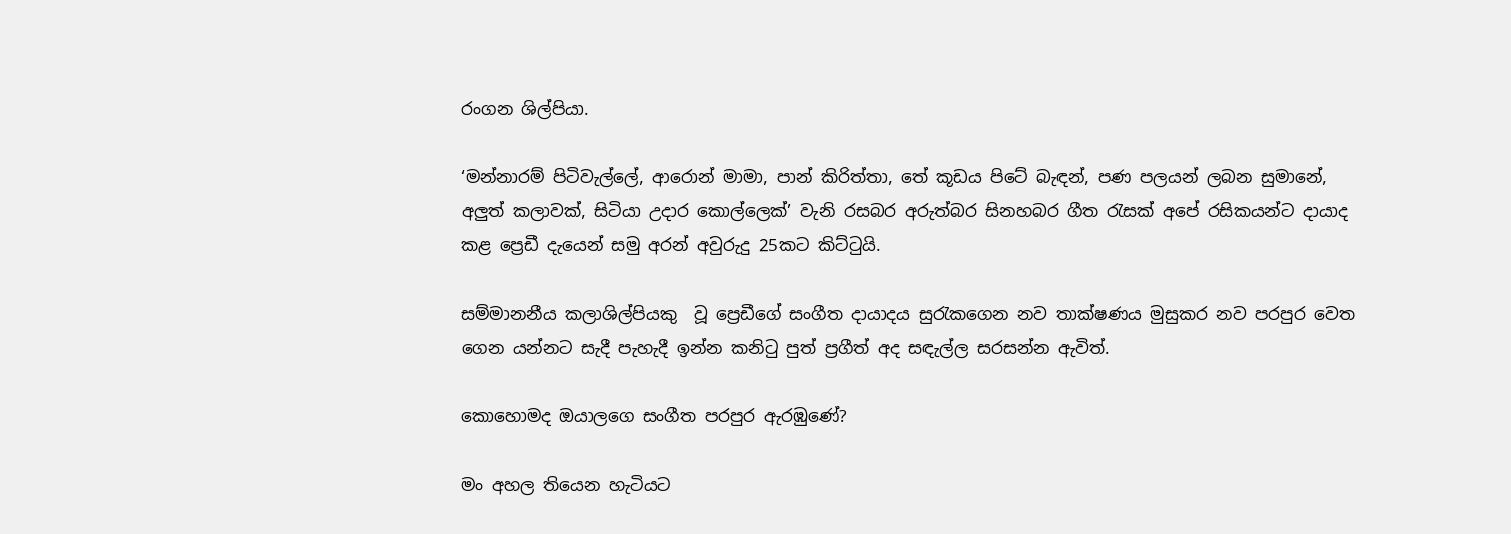රංගන ශිල්පියා.

‘මන්නාරම් පිටිවැල්ලේ, ආරොන් මාමා, පාන් කිරිත්තා, තේ කූඩය පිටේ බැඳන්, පණ පලයන් ලබන සුමානේ, අලුත් කලාවක්, සිටියා උදාර කොල්ලෙක්’ වැනි රසබර අරුත්බර සිනහබර ගීත රැසක් අපේ රසිකයන්ට දායාද කළ ප්‍රෙඩී දැයෙන් සමු අරන් අවුරුදු 25කට කිට්ටුයි.

සම්මානනීය කලාශිල්පියකු  වූ ප්‍රෙඩීගේ සංගීත දායාදය සුරැකගෙන නව තාක්ෂණය මුසුකර නව පරපුර වෙත ගෙන යන්නට සැදී පැහැදී ඉන්න කනිටු පුත් ප්‍රගීත් අද සඳැල්ල සරසන්න ඇවිත්.

කොහොමද ඔයාලගෙ සංගීත පරපුර ඇරඹුණේ?

මං අහල තියෙන හැටියට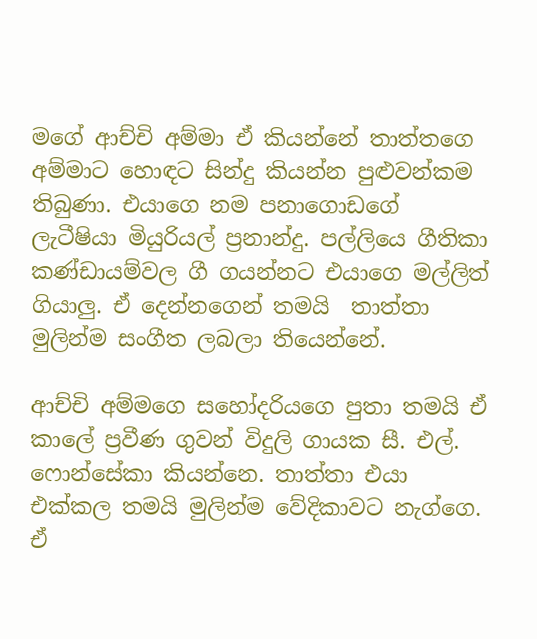මගේ ආච්චි අම්මා ඒ කියන්නේ තාත්තගෙ අම්මාට හොඳට සින්දු කියන්න පුළුවන්කම තිබුණා. එයාගෙ නම පනාගොඩගේ ලැටීෂියා මියුරියල් ප්‍රනාන්දු. පල්ලියෙ ගීතිකා කණ්ඩායම්වල ගී ගයන්නට එයාගෙ මල්ලිත් ගියාලු. ඒ දෙන්නගෙන් තමයි  තාත්තා මුලින්ම සංගීත ලබලා තියෙන්නේ.

ආච්චි අම්මගෙ සහෝදරියගෙ පුතා තමයි ඒ කාලේ ප්‍රවීණ ගුවන් විදුලි ගායක සී. එල්. ෆොන්සේකා කියන්නෙ. තාත්තා එයා එක්කල තමයි මුලින්ම වේදිකාවට නැග්ගෙ. ඒ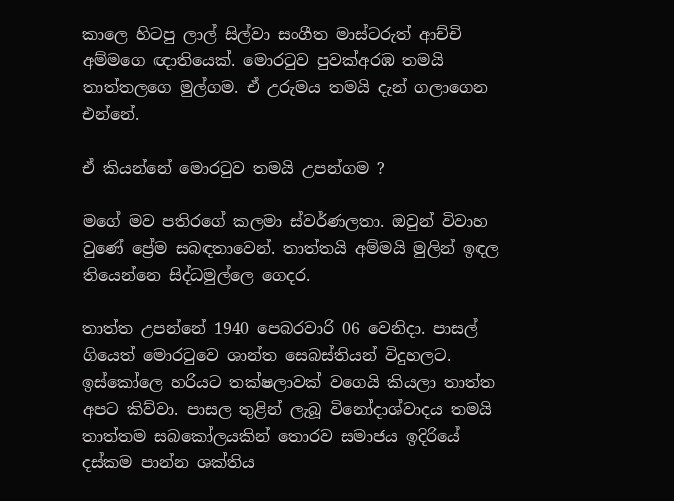කාලෙ හිටපු ලාල් සිල්වා සංගීත මාස්ටරුත් ආච්චි අම්මගෙ ඥාතියෙක්. මොරටුව පුවක්අරඹ තමයි තාත්තලගෙ මුල්ගම. ඒ උරුමය තමයි දැන් ගලාගෙන එන්නේ.

ඒ කියන්නේ මොරටුව තමයි උපන්ගම ?

මගේ මව පතිරගේ කලමා ස්වර්ණලතා. ඔවුන් විවාහ වුණේ ප්‍රේම සබඳතාවෙන්. තාත්තයි අම්මයි මුලින් ඉඳල තියෙන්නෙ සිද්ධමුල්ලෙ ගෙදර.

තාත්ත උපන්නේ 1940 පෙබරවාරි 06 වෙනිදා. පාසල් ගියෙත් මොරටුවෙ ශාන්ත සෙබස්තියන් විදුහලට. ඉස්කෝලෙ හරියට තක්ෂලාවක් වගෙයි කියලා තාත්ත අපට කිව්වා. පාසල තුළින් ලැබූ විනෝදාශ්වාදය තමයි තාත්තම සබකෝලයකින් තොරව සමාජය ඉදිරියේ දස්කම පාන්න ශක්තිය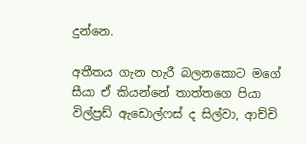දුන්නෙ.

අතීතය ගැන හැරී බලනකොට මගේ සීයා ඒ කියන්නේ තාත්තගෙ පියා විල්ප්‍රඩ් ඇඩොල්ෆස් ද සිල්වා, ආච්චි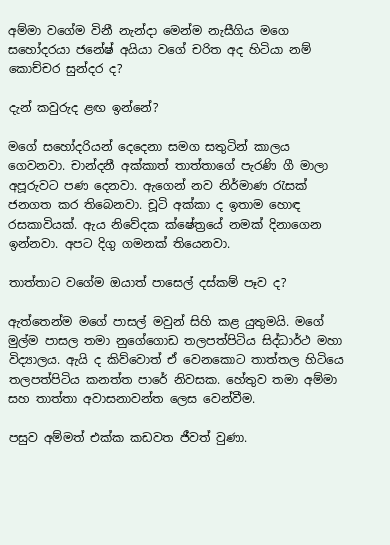අම්මා වගේම විනී නැන්දා මෙන්ම නැසීගිය මගෙ සහෝදරයා ජනේෂ් අයියා වගේ චරිත අද හිටියා නම් කොච්චර සුන්දර ද?

දැන් කවුරුද ළඟ ඉන්නේ?

මගේ සහෝදරියන් දෙදෙනා සමග සතුටින් කාලය ගෙවනවා. චාන්දනී අක්කාත් තාත්තාගේ පැරණි ගී මාලා අපූරුවට පණ දෙනවා. ඇගෙන් නව නිර්මාණ රැසක් ජනගත කර තිබෙනවා. චූටි අක්කා ද ඉතාම හොඳ රසකාවියක්. ඇය නිවේදක ක්ෂේත්‍රයේ නමක් දිනාගෙන ඉන්නවා. අපට දිගු ගමනක් තියෙනවා.

තාත්තාට වගේම ඔයාත් පාසෙල් දස්කම් පෑව ද?

ඇත්තෙන්ම මගේ පාසල් මවුන් සිහි කළ යුතුමයි. මගේ මුල්ම පාසල තමා නුගේගොඩ තලපත්පිටිය සිද්ධාර්ථ මහා විද්‍යාලය. ඇයි ද කිව්වොත් ඒ වෙනකොට තාත්තල හිටියෙ තලපත්පිටිය කනත්ත පාරේ නිවසක. හේතුව තමා අම්මා සහ තාත්තා අවාසනාවන්ත ලෙස වෙන්වීම.

පසුව අම්මත් එක්ක කඩවත ජීවත් වුණා.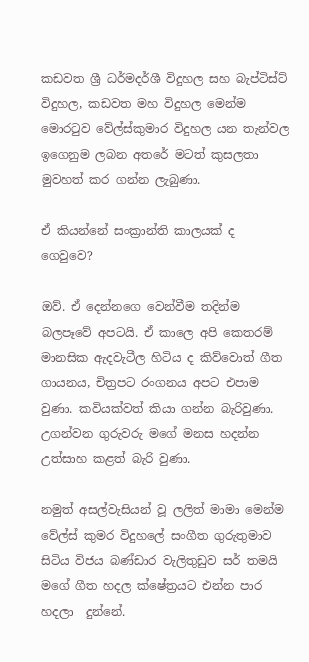කඩවත ශ්‍රී ධර්මදර්ශී විදුහල සහ බැප්ටිස්ට් විදුහල, කඩවත මහ විදුහල මෙන්ම මොරටුව වේල්ස්කුමාර විදුහල යන තැන්වල ඉගෙනුම ලබන අතරේ මටත් කුසලතා මුවහත් කර ගන්න ලැබුණා.

ඒ කියන්නේ සංක්‍රාන්ති කාලයක් ද ගෙවුවෙ?

ඔව්. ඒ දෙන්නගෙ වෙන්වීම තදින්ම බලපෑවේ අපටයි. ඒ කාලෙ අපි කෙතරම් මානසික ඇදවැටීල හිටිය ද කිව්වොත් ගීත ගායනය, චිත්‍රපට රංගනය අපට එපාම වුණා. කවියක්වත් කියා ගන්න බැරිවුණා. උගන්වන ගුරුවරු මගේ මනස හදන්න උත්සාහ කළත් බැරි වුණා.

නමුත් අසල්වැසියන් වූ ලලිත් මාමා මෙන්ම වේල්ස් කුමර විදුහලේ සංගීත ගුරුතුමාව සිටිය විජය බණ්ඩාර වැලිතුඩුව සර් තමයි මගේ ගීත හදල ක්ෂේත්‍රයට එන්න පාර හදලා  දුන්නේ.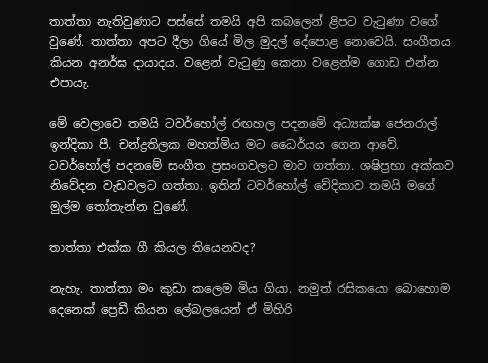තාත්තා නැතිවුණාට පස්සේ තමයි අපි කබලෙන් ළිපට වැටුණා වගේ වුණේ. තාත්තා අපට දීලා ගියේ මිල මුදල් දේපොළ නොවෙයි. සංගීතය කියන අනර්ඝ දායාදය. වළෙන් වැටුණු කෙනා වළෙන්ම ගොඩ එන්න එපායැ.

මේ වෙලාවෙ තමයි ටවර්හෝල් රඟහල පදනමේ අධ්‍යක්ෂ ජෙනරාල්  ඉන්දිකා පී. චන්ද්‍රතිලක මහත්මිය මට ධෛර්යය ගෙන ආවේ. ටවර්හෝල් පදනමේ සංගීත ප්‍රසංගවලට මාව ගත්තා. ශෂිප්‍රභා අක්කව නිවේදන වැඩවලට ගත්තා. ඉතින් ටවර්හෝල් වේදිකාව තමයි මගේ මුල්ම තෝතැන්න වුණේ.

තාත්තා එක්ක ගී කියල තියෙනවද?

නැහැ. තාත්තා මං කුඩා කලෙම මිය ගියා. නමුත් රසිකයො බොහොම දෙනෙක් ප්‍රෙඩී කියන ලේබලයෙන් ඒ මිහිරි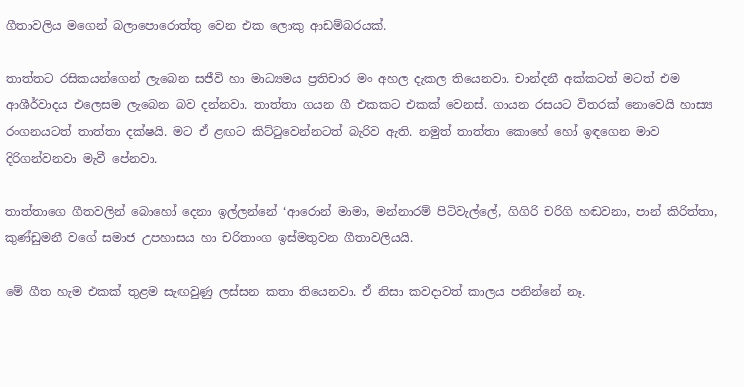ගීතාවලිය මගෙන් බලාපොරොත්තු වෙන එක ලොකු ආඩම්බරයක්.

තාත්තට රසිකයන්ගෙන් ලැබෙන සජීවි හා මාධ්‍යමය ප්‍රතිචාර මං අහල දැකල තියෙනවා. චාන්දනී අක්කටත් මටත් එම ආශීර්වාදය එලෙසම ලැබෙන බව දන්නවා. තාත්තා ගයන ගී එකකට එකක් වෙනස්. ගායන රසයට විතරක් නොවෙයි හාස්‍ය රංගනයටත් තාත්තා දක්ෂයි. මට ඒ ළඟට කිට්ටුවෙන්නටත් බැරිව ඇති. නමුත් තාත්තා කොහේ හෝ ඉඳගෙන මාව දිරිගන්වනවා මැවී පේනවා.

තාත්තාගෙ ගීතවලින් බොහෝ දෙනා ඉල්ලන්නේ ‘ආරොන් මාමා, මන්නාරම් පිටිවැල්ලේ, ගිගිරි චරිගි හඬවනා, පාන් කිරිත්තා, කුණ්ඩුමනී වගේ සමාජ උපහාසය හා චරිතාංග ඉස්මතුවන ගීතාවලියයි.

මේ ගීත හැම එකක් තුළම සැඟවුණු ලස්සන කතා තියෙනවා. ඒ නිසා කවදාවත් කාලය පනින්නේ නෑ.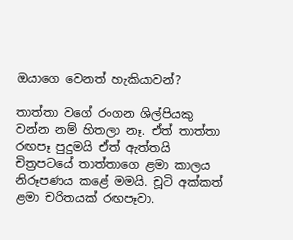ඔයාගෙ වෙනත් හැකියාවන්?

තාත්තා වගේ රංගන ශිල්පියකු වන්න නම් හිතලා නෑ. ඒත් තාත්තා රඟපෑ පුදුමයි ඒත් ඇත්තයි චිත්‍රපටයේ තාත්තාගෙ ළමා කාලය නිරූපණය කළේ මමයි. චූටි අක්කත් ළමා චරිතයක් රඟපෑවා.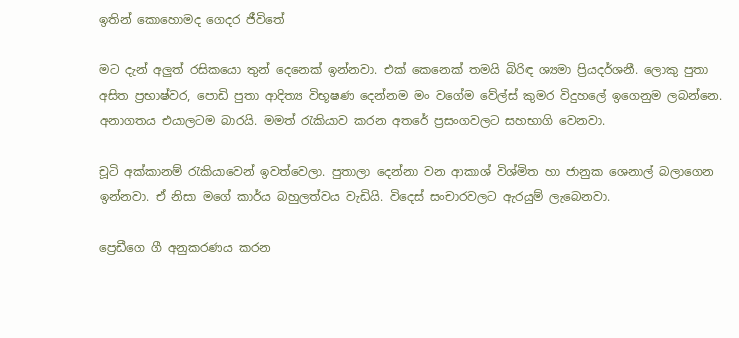ඉතින් කොහොමද ගෙදර ජීවිතේ

මට දැන් අලුත් රසිකයො තුන් දෙනෙක් ඉන්නවා. එක් කෙනෙක් තමයි බිරිඳ ශ්‍යමා ප්‍රියදර්ශනී. ලොකු පුතා අසිත ප්‍රභාෂ්වර, පොඩි පුතා ආදිත්‍ය විභූෂණ දෙන්නම මං වගේම වේල්ස් කුමර විදුහලේ ඉගෙනුම ලබන්නෙ. අනාගතය එයාලටම බාරයි. මමත් රැකියාව කරන අතරේ ප්‍රසංගවලට සහභාගි වෙනවා.

චූටි අක්කානම් රැකියාවෙන් ඉවත්වෙලා. පුතාලා දෙන්නා වන ආකාශ් විශ්මිත හා ජානුක ශෙනාල් බලාගෙන ඉන්නවා. ඒ නිසා මගේ කාර්ය බහුලත්වය වැඩියි. විදෙස් සංචාරවලට ඇරයුම් ලැබෙනවා.

ප්‍රෙඩීගෙ ගී අනුකරණය කරන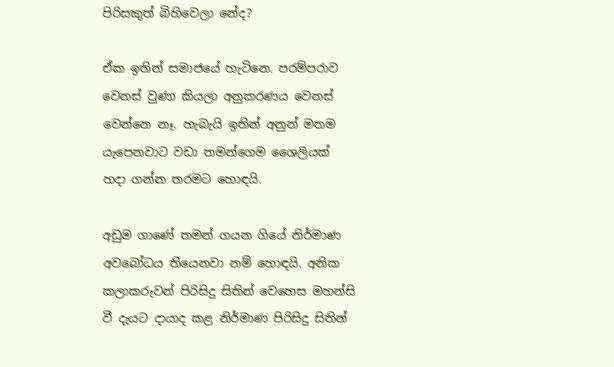පිරිසකුත් බිහිවෙලා නේද?

ඒක ඉතින් සමාජයේ හැටිනෙ. පරම්පරාව වෙනස් වුණා කියලා අනුකරණය වෙනස් වෙන්නෙ නෑ. හැබැයි ඉතින් අනුන් මතම යැපෙනවාට වඩා තමන්ගෙම ශෛලියක් හදා ගන්න තරමට හොඳයි.

අඩුම ගාණේ තමන් ගයන ගියේ නිර්මාණ අවබෝධය තියෙනවා නම් හොඳයි. අනික කලාකරුවන් පිරිසිදු සිතින් වෙහෙස මහන්සි වී දැයට දායාද කළ නිර්මාණ පිරිසිදු සිතින්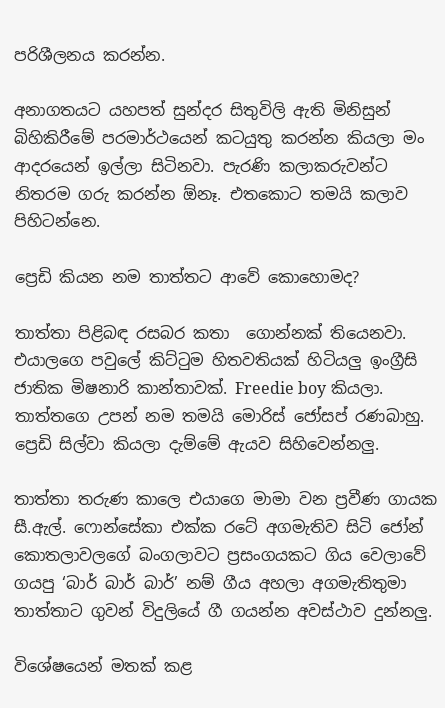පරිශීලනය කරන්න.

අනාගතයට යහපත් සුන්දර සිතුවිලි ඇති මිනිසුන් බිහිකිරීමේ පරමාර්ථයෙන් කටයුතු කරන්න කියලා මං ආදරයෙන් ඉල්ලා සිටිනවා. පැරණි කලාකරුවන්ට නිතරම ගරු කරන්න ඕනෑ. එතකොට තමයි කලාව පිහිටන්නෙ.

ප්‍රෙඩි කියන නම තාත්තට ආවේ කොහොමද?

තාත්තා පිළිබඳ රසබර කතා  ගොන්නක් තියෙනවා. එයාලගෙ පවුලේ කිට්ටුම හිතවතියක් හිටියලු ඉංග්‍රීසි ජාතික මිෂනාරි කාන්තාවක්. Freedie boy කියලා. තාත්තගෙ උපන් නම තමයි මොරිස් ජෝසප් රණබාහු. ප්‍රෙඩි සිල්වා කියලා දැම්මේ ඇයව සිහිවෙන්නලු.

තාත්තා තරුණ කාලෙ එයාගෙ මාමා වන ප්‍රවීණ ගායක සී.ඇල්. ෆොන්සේකා එක්ක රටේ අගමැතිව සිටි ජෝන් කොතලාවලගේ බංගලාවට ප්‍රසංගයකට ගිය වෙලාවේ ගයපු ‘බාර් බාර් බාර්’ නම් ගීය අහලා අගමැතිතුමා තාත්තාට ගුවන් විදුලියේ ගී ගයන්න අවස්ථාව දුන්නලු.

විශේෂයෙන් මතක් කළ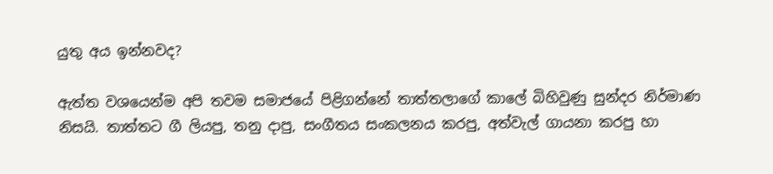යුතු අය ඉන්නවද?

ඇත්ත වශයෙන්ම අපි තවම සමාජයේ පිළිගන්නේ තාත්තලාගේ කාලේ බිහිවුණු සුන්දර නිර්මාණ නිසයි. තාත්තට ගී ලියපු, තනු දාපු, සංගීතය සංකලනය කරපු, අත්වැල් ගායනා කරපු හා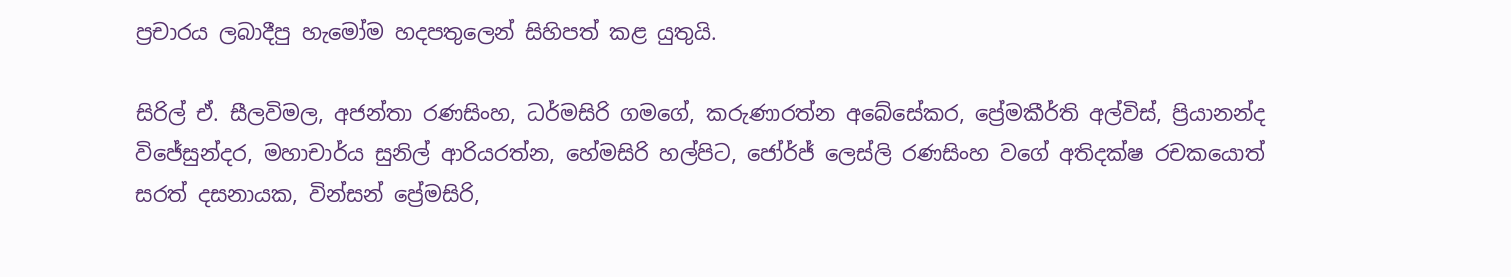ප්‍රචාරය ලබාදීපු හැමෝම හදපතුලෙන් සිහිපත් කළ යුතුයි.

සිරිල් ඒ. සීලවිමල, අජන්තා රණසිංහ, ධර්මසිරි ගමගේ, කරුණාරත්න අබේසේකර, ප්‍රේමකීර්ති අල්විස්, ප්‍රියානන්ද විජේසුන්දර, මහාචාර්ය සුනිල් ආරියරත්න, හේමසිරි හල්පිට, ජෝර්ජ් ලෙස්ලි රණසිංහ වගේ අතිදක්ෂ රචකයොත් සරත් දසනායක, වින්සන් ප්‍රේමසිරි,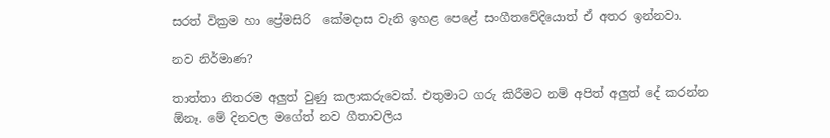සරත් වික්‍රම හා ප්‍රේමසිරි  කේමදාස වැනි ඉහළ පෙළේ සංගීතවේදියොත් ඒ අතර ඉන්නවා.

නව නිර්මාණ?

තාත්තා නිතරම අලුත් වුණු කලාකරුවෙක්. එතුමාට ගරු කිරීමට නම් අපිත් අලුත් දේ කරන්න ඕනෑ. මේ දිනවල මගේත් නව ගීතාවලිය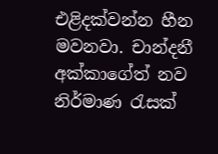එළිදක්වන්න හීන මවනවා. චාන්දනී අක්කාගේත් නව නිර්මාණ රැසක්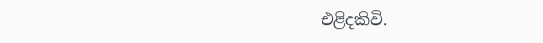එළිදකිවි.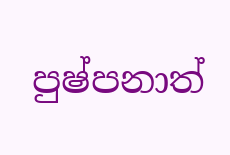පුෂ්පනාත්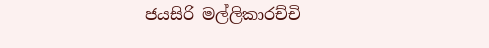ජයසිරි මල්ලිකාරච්චි